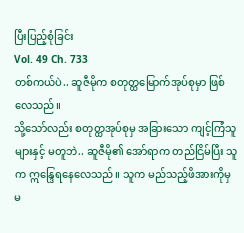ပြီးပြည့်စုံခြင်း
Vol. 49 Ch. 733
တစ်ကယ်ပဲ.. ဆူဇီမိုက စတုတ္ထမြောက်အုပ်စုမှာ ဖြစ်လေသည်။
သို့သော်လည်း စတုတ္ထအုပ်စုမှ အခြားသော ကျင့်ကြံသူများနှင့် မတူဘဲ.. ဆူဇီမို၏ အော်ရာက တည်ငြိမ်ပြီး သူက ဣန္ဒြေရနေလေသည်။ သူက မည်သည့်ဖိအားကိုမှ မ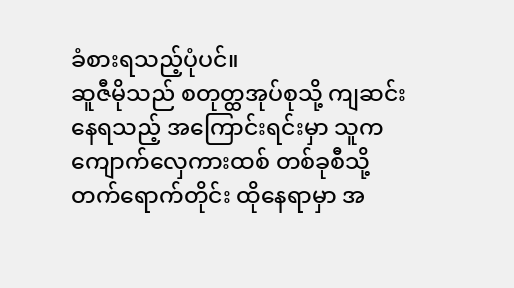ခံစားရသည့်ပုံပင်။
ဆူဇီမိုသည် စတုတ္ထအုပ်စုသို့ ကျဆင်းနေရသည့် အကြောင်းရင်းမှာ သူက ကျောက်လှေကားထစ် တစ်ခုစီသို့ တက်ရောက်တိုင်း ထိုနေရာမှာ အ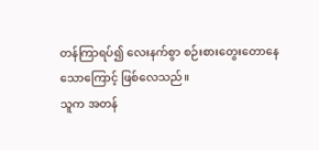တန်ကြာရပ်၍ လေးနက်စွာ စဉ်းစားတွေးတောနေသောကြောင့် ဖြစ်လေသည်။
သူက အတန်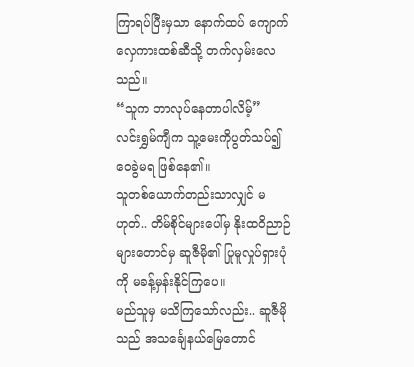ကြာရပ်ပြီးမှသာ နောက်ထပ် ကျောက်လှေကားထစ်ဆီသို့ တက်လှမ်းလေသည်။
“သူက ဘာလုပ်နေတာပါလိမ့်”
လင်းရွှမ်ကျီက သူ့မေးကိုပွတ်သပ်၍ ဝေခွဲမရ ဖြစ်နေ၏။
သူတစ်ယောက်တည်းသာလျှင် မဟုတ်.. တိမ်စိုင်များပေါ်မှ နိုးထဝိညာဉ်များတောင်မှ ဆူဇီမို၏ ပြုမူလှုပ်ရှားပုံကို မခန့်မှန်းနိုင်ကြပေ။
မည်သူမှ မသိကြသော်လည်း.. ဆူဇီမိုသည် အသင်္ချေနယ်မြေတောင်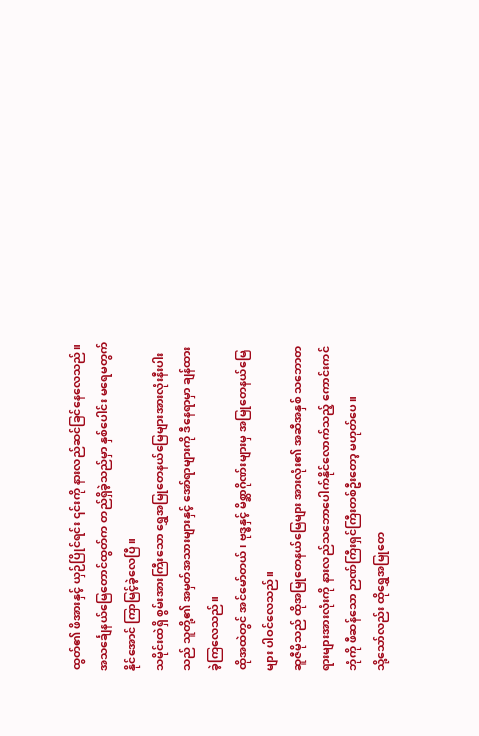ထွတ်၏ ဖိအားနှင့် ယှဉ်ပြိုင်ရင်း ၎င်းကို နားလည်ဆင်ခြင်နေလေသည်။
အသင်္ချေနယ်မြေတောင်ထွတ်က တည်ရှိခဲ့သည်မှာ နှစ်ပေါင်း မရေမတွက်နိုင်အောင် ကြာမြင့်ခဲ့လေပြီ။
သမိုင်းထဲရှိ စွမ်းအားကြီးသော ရွှေအမြုတေနယ်မြေများအားလုံးနီးပါးသည် သူတို့၏ အမှတ်အသားများနှင့် အော်ရာများကို ဒီနေရာမှာ ချန်ထားခဲ့ကြလေသည်။
ထိုအထဲတွင် အင်မော်တယ်၊ ဗုဒ္ဓနှင့် မိစ္ဆာဂိုဏ်းများမှ အမြုတေနယ်မြေများ ပါဝင်လေသည်။
ဆူဇီမိုသည် ထိုအမြုတေနယ်မြေများ အားလုံး၏ အဆီအနှစ် သဘောတရားများအားလုံးကို နားလည်သဘောပေါက်နိုင်လောက်သည့် ကောင်းကင်ဘုံကို ဖီဆန်သော ဉာဏ်ကြီးရှင်ကြီးတစ်ဦးတော့ မဟုတ်ပေ။
သို့သော်လည်း ထိုရွှေအမြုတေ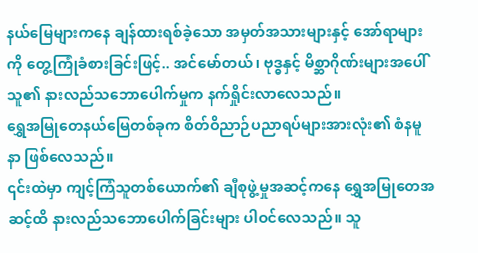နယ်မြေများကနေ ချန်ထားရစ်ခဲ့သော အမှတ်အသားများနှင့် အော်ရာများကို တွေ့ကြုံခံစားခြင်းဖြင့်.. အင်မော်တယ်၊ ဗုဒ္ဓနှင့် မိစ္ဆာဂိုဏ်းများအပေါ် သူ၏ နားလည်သဘောပေါက်မှုက နက်ရှိုင်းလာလေသည်။
ရွှေအမြုတေနယ်မြေတစ်ခုက စိတ်ဝိညာဉ်ပညာရပ်များအားလုံး၏ စံနမူနာ ဖြစ်လေသည်။
၎င်းထဲမှာ ကျင့်ကြံသူတစ်ယောက်၏ ချီစုဖွဲ့မှုအဆင့်ကနေ ရွှေအမြုတေအဆင့်ထိ နားလည်သဘောပေါက်ခြင်းများ ပါဝင်လေသည်။ သူ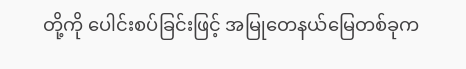တို့ကို ပေါင်းစပ်ခြင်းဖြင့် အမြုတေနယ်မြေတစ်ခုက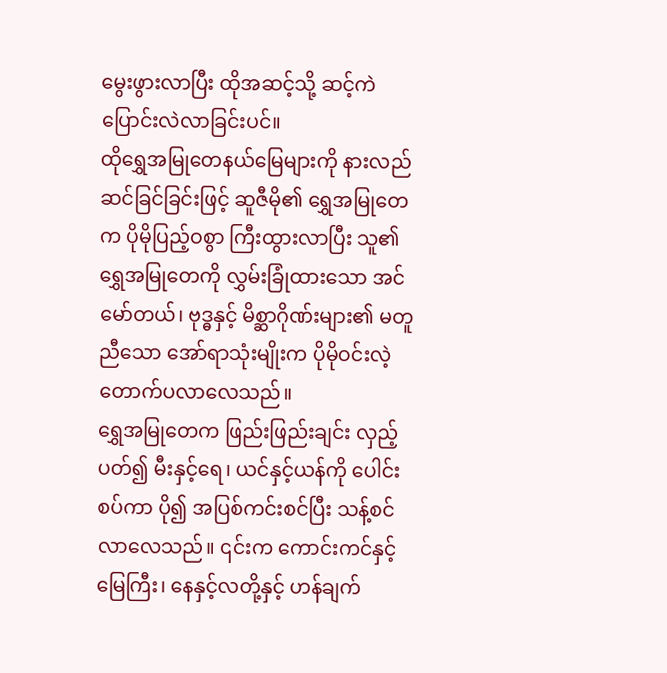မွေးဖွားလာပြီး ထိုအဆင့်သို့ ဆင့်ကဲပြောင်းလဲလာခြင်းပင်။
ထိုရွှေအမြုတေနယ်မြေများကို နားလည်ဆင်ခြင်ခြင်းဖြင့် ဆူဇီမို၏ ရွှေအမြုတေက ပိုမိုပြည့်ဝစွာ ကြီးထွားလာပြီး သူ၏ ရွှေအမြုတေကို လွှမ်းခြုံထားသော အင်မော်တယ်၊ ဗုဒ္ဓနှင့် မိစ္ဆာဂိုဏ်းများ၏ မတူညီသော အော်ရာသုံးမျိုးက ပိုမိုဝင်းလဲ့တောက်ပလာလေသည်။
ရွှေအမြုတေက ဖြည်းဖြည်းချင်း လှည့်ပတ်၍ မီးနှင့်ရေ၊ ယင်နှင့်ယန်ကို ပေါင်းစပ်ကာ ပို၍ အပြစ်ကင်းစင်ပြီး သန့်စင်လာလေသည်။ ၎င်းက ကောင်းကင်နှင့် မြေကြီး၊ နေနှင့်လတို့နှင့် ဟန်ချက်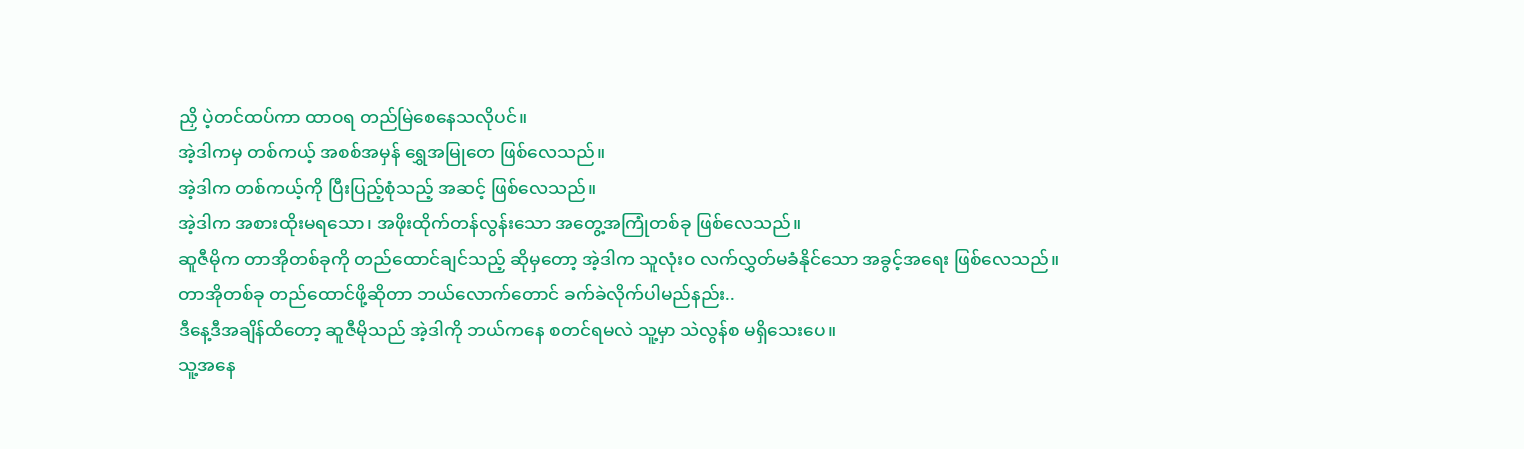ညှိ ပဲ့တင်ထပ်ကာ ထာဝရ တည်မြဲစေနေသလိုပင်။
အဲ့ဒါကမှ တစ်ကယ့် အစစ်အမှန် ရွှေအမြုတေ ဖြစ်လေသည်။
အဲ့ဒါက တစ်ကယ့်ကို ပြီးပြည့်စုံသည့် အဆင့် ဖြစ်လေသည်။
အဲ့ဒါက အစားထိုးမရသော၊ အဖိုးထိုက်တန်လွန်းသော အတွေ့အကြုံတစ်ခု ဖြစ်လေသည်။
ဆူဇီမိုက တာအိုတစ်ခုကို တည်ထောင်ချင်သည့် ဆိုမှတော့ အဲ့ဒါက သူလုံးဝ လက်လွှတ်မခံနိုင်သော အခွင့်အရေး ဖြစ်လေသည်။
တာအိုတစ်ခု တည်ထောင်ဖို့ဆိုတာ ဘယ်လောက်တောင် ခက်ခဲလိုက်ပါမည်နည်း..
ဒီနေ့ဒီအချိန်ထိတော့ ဆူဇီမိုသည် အဲ့ဒါကို ဘယ်ကနေ စတင်ရမလဲ သူ့မှာ သဲလွန်စ မရှိသေးပေ။
သူ့အနေ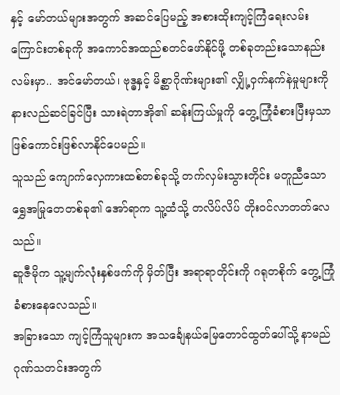နှင့် မော်တယ်များအတွက် အဆင်ပြေမည့် အစားထိုးကျင့်ကြံရေးလမ်းကြောင်းတစ်ခုကို အကောင်အထည်စတင်ဖော်နိုင်ဖို့ တစ်ခုတည်းသောနည်းလမ်းမှာ.. အင်မော်တယ်၊ ဗုဒ္ဓနှင့် မိစ္ဆာဂိုဏ်းများ၏ လျှို့ဝှက်နက်နဲမှုများကို နားလည်ဆင်ခြင်ပြီး သားရဲတာအို၏ ဆန်းကြယ်မှုကို တွေ့ကြုံခံစားပြီးမှသာ ဖြစ်ကောင်းဖြစ်လာနိုင်ပေမည်။
သူသည် ကျောက်လှေကားထစ်တစ်ခုသို့ တက်လှမ်းသွားတိုင်း မတူညီသော ရွှေအမြုတေတစ်ခု၏ အော်ရာက သူ့ထံသို့ တလိပ်လိပ် တိုးဝင်လာတတ်လေသည်။
ဆူဇီမိုက သူ့မျက်လုံးနှစ်ဖက်ကို မှိတ်ပြီး အရာရာတိုင်းကို ဂရုတစိုက် တွေ့ကြုံခံစားနေလေသည်။
အခြားသော ကျင့်ကြံသူများက အသင်္ချေနယ်မြေတောင်ထွတ်ပေါ်သို့ နာမည်ဂုဏ်သတင်းအတွက်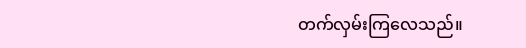တက်လှမ်းကြလေသည်။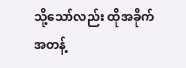သို့သော်လည်း ထိုအခိုက်အတန့်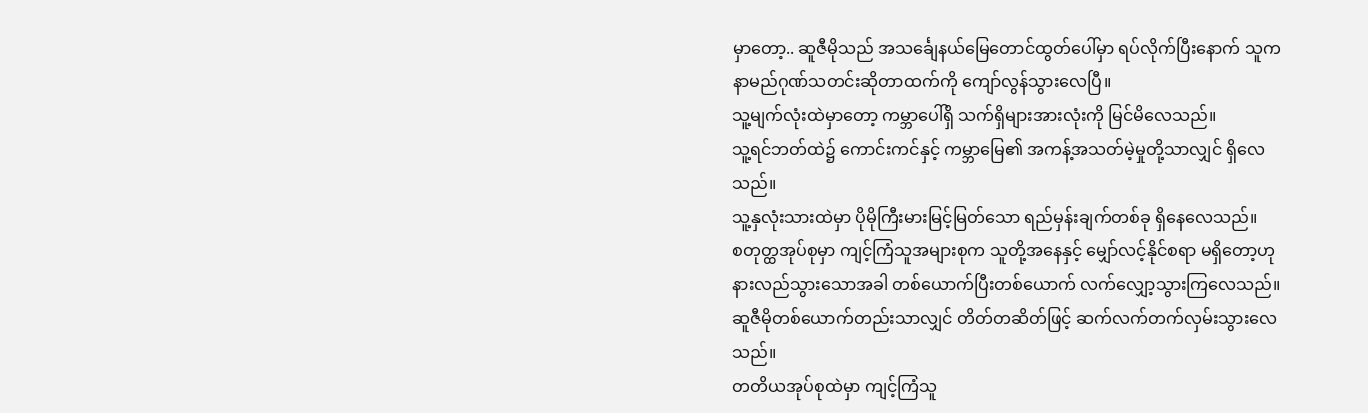မှာတော့.. ဆူဇီမိုသည် အသင်္ချေနယ်မြေတောင်ထွတ်ပေါ်မှာ ရပ်လိုက်ပြီးနောက် သူက နာမည်ဂုဏ်သတင်းဆိုတာထက်ကို ကျော်လွန်သွားလေပြီ။
သူ့မျက်လုံးထဲမှာတော့ ကမ္ဘာပေါ်ရှိ သက်ရှိများအားလုံးကို မြင်မိလေသည်။
သူ့ရင်ဘတ်ထဲ၌ ကောင်းကင်နှင့် ကမ္ဘာမြေ၏ အကန့်အသတ်မဲ့မှုတို့သာလျှင် ရှိလေသည်။
သူ့နှလုံးသားထဲမှာ ပိုမိုကြီးမားမြင့်မြတ်သော ရည်မှန်းချက်တစ်ခု ရှိနေလေသည်။
စတုတ္ထအုပ်စုမှာ ကျင့်ကြံသူအများစုက သူတို့အနေနှင့် မျှော်လင့်နိုင်စရာ မရှိတော့ဟု နားလည်သွားသောအခါ တစ်ယောက်ပြီးတစ်ယောက် လက်လျှော့သွားကြလေသည်။
ဆူဇီမိုတစ်ယောက်တည်းသာလျှင် တိတ်တဆိတ်ဖြင့် ဆက်လက်တက်လှမ်းသွားလေသည်။
တတိယအုပ်စုထဲမှာ ကျင့်ကြံသူ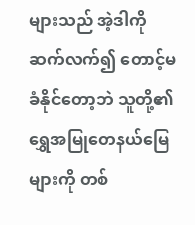များသည် အဲ့ဒါကို ဆက်လက်၍ တောင့်မခံနိုင်တော့ဘဲ သူတို့၏ ရွှေအမြုတေနယ်မြေများကို တစ်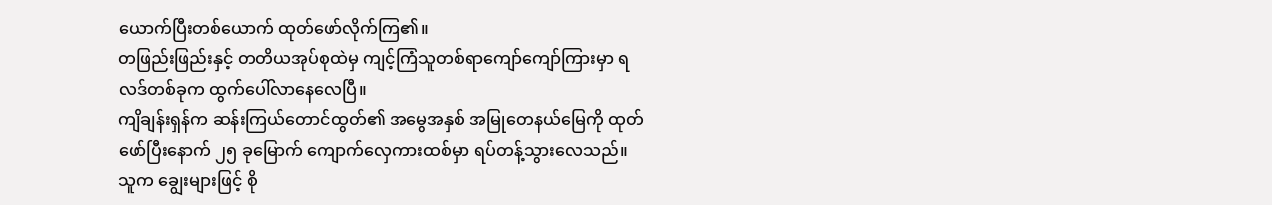ယောက်ပြီးတစ်ယောက် ထုတ်ဖော်လိုက်ကြ၏။
တဖြည်းဖြည်းနှင့် တတိယအုပ်စုထဲမှ ကျင့်ကြံသူတစ်ရာကျော်ကျော်ကြားမှာ ရလဒ်တစ်ခုက ထွက်ပေါ်လာနေလေပြီ။
ကျိချန်းရှန်က ဆန်းကြယ်တောင်ထွတ်၏ အမွေအနှစ် အမြုတေနယ်မြေကို ထုတ်ဖော်ပြီးနောက် ၂၅ ခုမြောက် ကျောက်လှေကားထစ်မှာ ရပ်တန့်သွားလေသည်။ သူက ချွေးများဖြင့် စို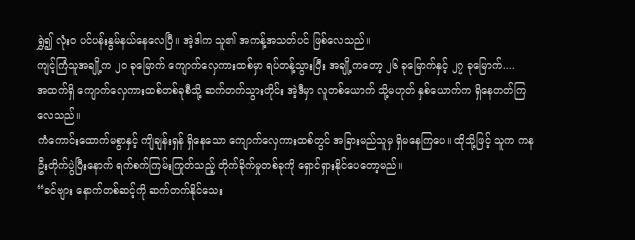ရွှဲ၍ လုံးဝ ပင်ပန်းနွမ်နယ်နေလေပြီ။ အဲ့ဒါက သူ၏ အကန့်အသတ်ပင် ဖြစ်လေသည်။
ကျင့်ကြံသူအချို့က ၂၀ ခုမြောက် ကျောက်လှေကားထစ်မှာ ရပ်တန့်သွားပြီး အချို့ကတော့ ၂၆ ခုမြောက်နှင့် ၂၇ ခုမြောက်....
အထက်ရှိ ကျောက်လှေကားထစ်တစ်ခုစီသို့ ဆက်တက်သွားတိုင်း အဲ့ဒီမှာ လူတစ်ယောက် သို့မဟုတ် နှစ်ယောက်က ရှိနေတတ်ကြလေသည်။
ကံကောင်းထောက်မစွာနှင့် ကျိချန်းရှန် ရှိနေသော ကျောက်လှေကားထစ်တွင် အခြားမည်သူမှ ရှိမနေကြပေ။ ထိုသို့ဖြင့် သူက ကနဦးတိုက်ပွဲပြီးနောက် ရက်စက်ကြမ်းကြုတ်သည့် တိုက်ခိုက်မှုတစ်ခုကို ရှောင်ရှားနိုင်ပေတော့မည်။
“ခင်ဗျား နောက်တစ်ဆင့်ကို ဆက်တက်နိုင်သေး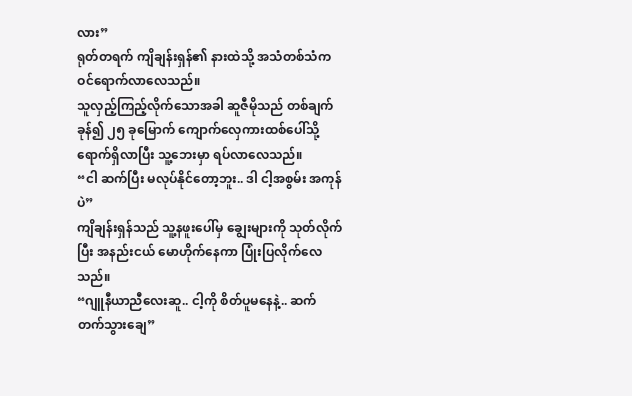လား”
ရုတ်တရက် ကျိချန်းရှန်၏ နားထဲသို့ အသံတစ်သံက ဝင်ရောက်လာလေသည်။
သူလှည့်ကြည့်လိုက်သောအခါ ဆူဇီမိုသည် တစ်ချက်ခုန်၍ ၂၅ ခုမြောက် ကျောက်လှေကားထစ်ပေါ်သို့ ရောက်ရှိလာပြီး သူ့ဘေးမှာ ရပ်လာလေသည်။
“ငါ ဆက်ပြီး မလုပ်နိုင်တော့ဘူး.. ဒါ ငါ့အစွမ်း အကုန်ပဲ”
ကျိချန်းရှန်သည် သူ့နဖူးပေါ်မှ ချွေးများကို သုတ်လိုက်ပြီး အနည်းငယ် မောဟိုက်နေကာ ပြုံးပြလိုက်လေသည်။
“ဂျူနီယာညီလေးဆူ.. ငါ့ကို စိတ်ပူမနေနဲ့.. ဆက်တက်သွားချေ”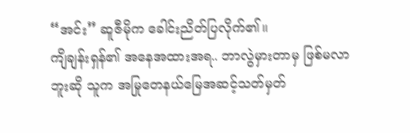“အင်း” ဆူဇီမိုက ခေါင်းညိတ်ပြလိုက်၏။
ကျိချန်းရှန်၏ အနေအထားအရ.. ဘာလွဲမှားတာမှ ဖြစ်မလာဘူးဆို သူက အမြုတေနယ်မြေအဆင့်သတ်မှတ်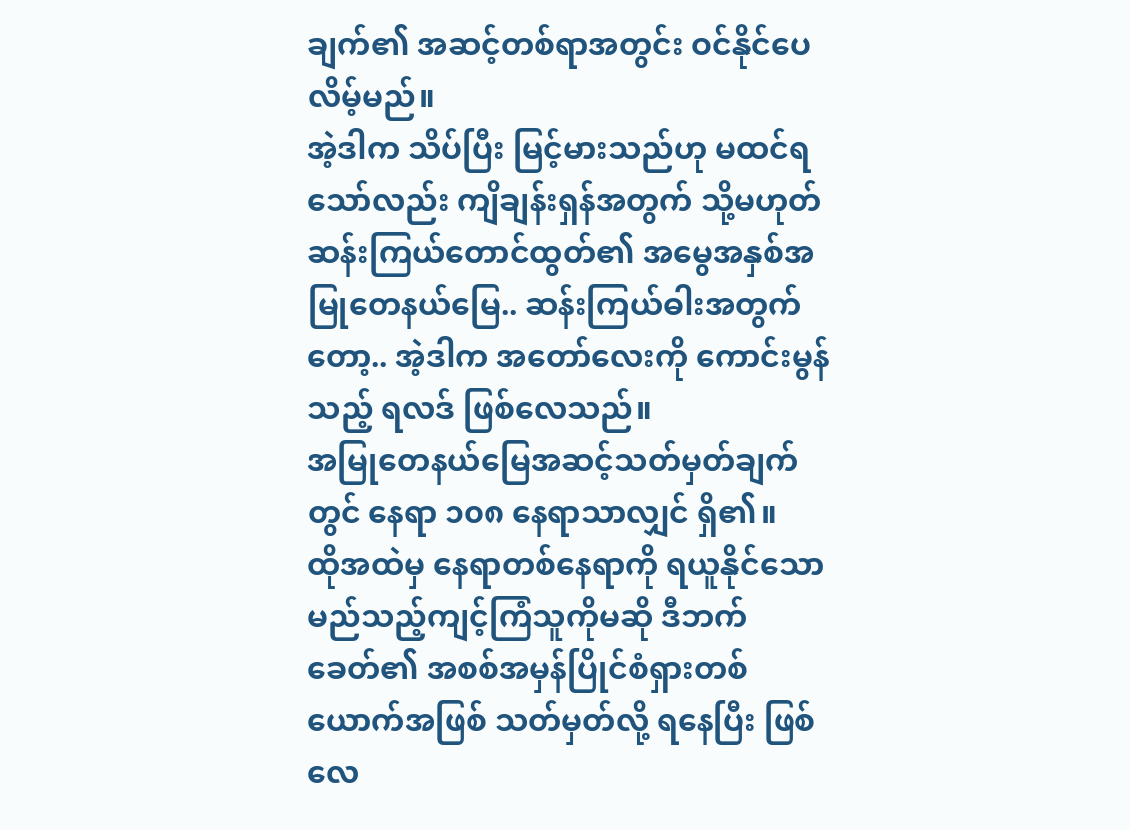ချက်၏ အဆင့်တစ်ရာအတွင်း ဝင်နိုင်ပေလိမ့်မည်။
အဲ့ဒါက သိပ်ပြီး မြင့်မားသည်ဟု မထင်ရသော်လည်း ကျိချန်းရှန်အတွက် သို့မဟုတ် ဆန်းကြယ်တောင်ထွတ်၏ အမွေအနှစ်အမြုတေနယ်မြေ.. ဆန်းကြယ်ဓါးအတွက်တော့.. အဲ့ဒါက အတော်လေးကို ကောင်းမွန်သည့် ရလဒ် ဖြစ်လေသည်။
အမြုတေနယ်မြေအဆင့်သတ်မှတ်ချက်တွင် နေရာ ၁၀၈ နေရာသာလျှင် ရှိ၏။
ထိုအထဲမှ နေရာတစ်နေရာကို ရယူနိုင်သော မည်သည့်ကျင့်ကြံသူကိုမဆို ဒီဘက်ခေတ်၏ အစစ်အမှန်ပြိုင်စံရှားတစ်ယောက်အဖြစ် သတ်မှတ်လို့ ရနေပြီး ဖြစ်လေ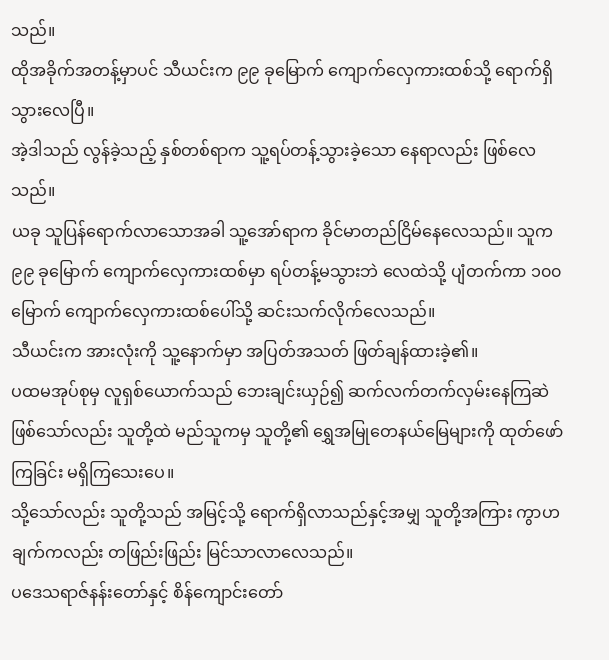သည်။
ထိုအခိုက်အတန့်မှာပင် သီယင်းက ၉၉ ခုမြောက် ကျောက်လှေကားထစ်သို့ ရောက်ရှိသွားလေပြီ။
အဲ့ဒါသည် လွန်ခဲ့သည့် နှစ်တစ်ရာက သူ့ရပ်တန့်သွားခဲ့သော နေရာလည်း ဖြစ်လေသည်။
ယခု သူပြန်ရောက်လာသောအခါ သူ့အော်ရာက ခိုင်မာတည်ငြိမ်နေလေသည်။ သူက ၉၉ ခုမြောက် ကျောက်လှေကားထစ်မှာ ရပ်တန့်မသွားဘဲ လေထဲသို့ ပျံတက်ကာ ၁၀၀ မြောက် ကျောက်လှေကားထစ်ပေါ်သို့ ဆင်းသက်လိုက်လေသည်။
သီယင်းက အားလုံးကို သူ့နောက်မှာ အပြတ်အသတ် ဖြတ်ချန်ထားခဲ့၏။
ပထမအုပ်စုမှ လူရှစ်ယောက်သည် ဘေးချင်းယှဉ်၍ ဆက်လက်တက်လှမ်းနေကြဆဲ ဖြစ်သော်လည်း သူတို့ထဲ မည်သူကမှ သူတို့၏ ရွှေအမြုတေနယ်မြေများကို ထုတ်ဖော်ကြခြင်း မရှိကြသေးပေ။
သို့သော်လည်း သူတို့သည် အမြင့်သို့ ရောက်ရှိလာသည်နှင့်အမျှ သူတို့အကြား ကွာဟချက်ကလည်း တဖြည်းဖြည်း မြင်သာလာလေသည်။
ပဒေသရာဇ်နန်းတော်နှင့် စိန်ကျောင်းတော်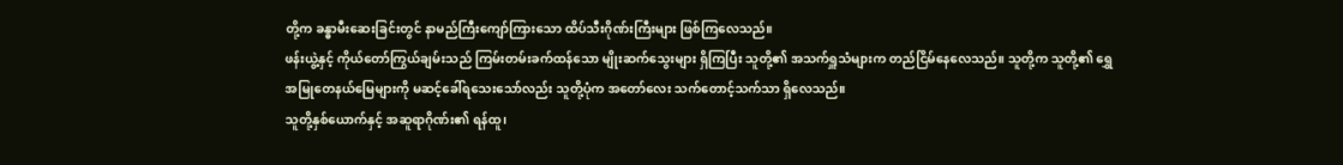တို့က ခန္ဓာမီးဆေးခြင်းတွင် နာမည်ကြီးကျော်ကြားသော ထိပ်သီးဂိုဏ်းကြီးများ ဖြစ်ကြလေသည်။
ဖန်းယွဲ့နှင့် ကိုယ်တော်ကြွယ်ချမ်းသည် ကြမ်းတမ်းခက်ထန်သော မျိုးဆက်သွေးများ ရှိကြပြီး သူတို့၏ အသက်ရှူသံများက တည်ငြိမ်နေလေသည်။ သူတို့က သူတို့၏ ရွှေအမြုတေနယ်မြေများကို မဆင့်ခေါ်ရသေးသော်လည်း သူတို့ပုံက အတော်လေး သက်တောင့်သက်သာ ရှိလေသည်။
သူတို့နှစ်ယောက်နှင့် အဆူရာဂိုဏ်း၏ ရန်ထူ၊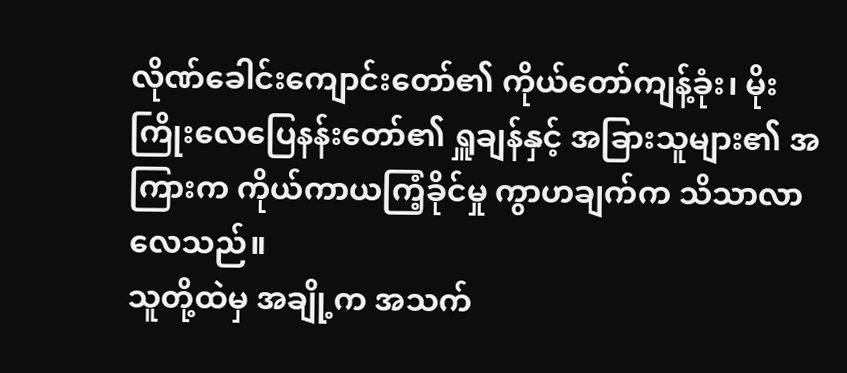လိုဏ်ခေါင်းကျောင်းတော်၏ ကိုယ်တော်ကျန့်ခုံး၊ မိုးကြိုးလေပြေနန်းတော်၏ ရှူချန်နှင့် အခြားသူများ၏ အကြားက ကိုယ်ကာယကြံ့ခိုင်မှု ကွာဟချက်က သိသာလာလေသည်။
သူတို့ထဲမှ အချို့က အသက်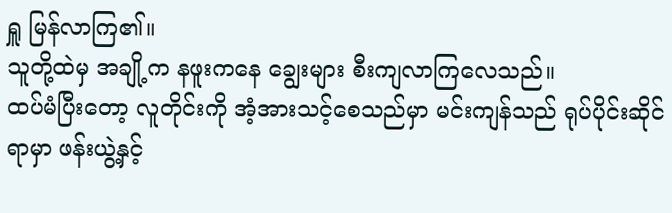ရှူ မြန်လာကြ၏။
သူတို့ထဲမှ အချို့က နဖူးကနေ ချွေးများ စီးကျလာကြလေသည်။
ထပ်မံပြီးတော့ လူတိုင်းကို အံ့အားသင့်စေသည်မှာ မင်းကျန်သည် ရုပ်ပိုင်းဆိုင်ရာမှာ ဖန်းယွဲ့နှင့်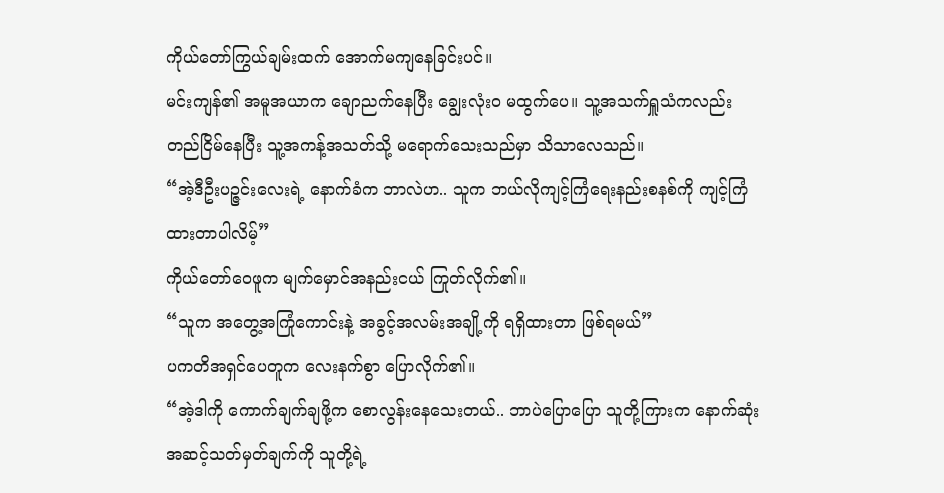ကိုယ်တော်ကြွယ်ချမ်းထက် အောက်မကျနေခြင်းပင်။
မင်းကျန်၏ အမူအယာက ချောညက်နေပြီး ချွေးလုံးဝ မထွက်ပေ။ သူ့အသက်ရှူသံကလည်း တည်ငြိမ်နေပြီး သူ့အကန့်အသတ်သို့ မရောက်သေးသည်မှာ သိသာလေသည်။
“အဲ့ဒီဦးပဉ္ဇင်းလေးရဲ့ နောက်ခံက ဘာလဲဟ.. သူက ဘယ်လိုကျင့်ကြံရေးနည်းစနစ်ကို ကျင့်ကြံထားတာပါလိမ့်”
ကိုယ်တော်ဝေဖူက မျက်မှောင်အနည်းငယ် ကြုတ်လိုက်၏။
“သူက အတွေ့အကြုံကောင်းနဲ့ အခွင့်အလမ်းအချို့ကို ရရှိထားတာ ဖြစ်ရမယ်”
ပကတိအရှင်ပေတူက လေးနက်စွာ ပြောလိုက်၏။
“အဲ့ဒါကို ကောက်ချက်ချဖို့က စောလွန်းနေသေးတယ်.. ဘာပဲပြောပြော သူတို့ကြားက နောက်ဆုံးအဆင့်သတ်မှတ်ချက်ကို သူတို့ရဲ့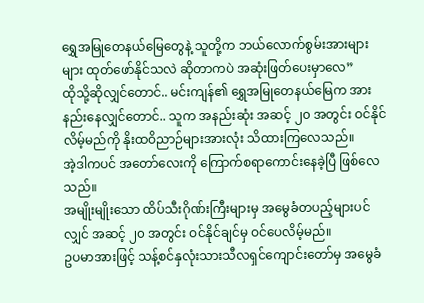ရွှေအမြုတေနယ်မြေတွေနဲ့ သူတို့က ဘယ်လောက်စွမ်းအားများများ ထုတ်ဖော်နိုင်သလဲ ဆိုတာကပဲ အဆုံးဖြတ်ပေးမှာလေ”
ထိုသို့ဆိုလျှင်တောင်.. မင်းကျန်၏ ရွှေအမြုတေနယ်မြေက အားနည်းနေလျှင်တောင်.. သူက အနည်းဆုံး အဆင့် ၂၀ အတွင်း ဝင်နိုင်လိမ့်မည်ကို နိုးထဝိညာဉ်များအားလုံး သိထားကြလေသည်။
အဲ့ဒါကပင် အတော်လေးကို ကြောက်စရာကောင်းနေခဲ့ပြီ ဖြစ်လေသည်။
အမျိုးမျိုးသော ထိပ်သီးဂိုဏ်းကြီးများမှ အမွေခံတပည့်များပင်လျှင် အဆင့် ၂၀ အတွင်း ဝင်နိုင်ချင်မှ ဝင်ပေလိမ့်မည်။
ဥပမာအားဖြင့် သန့်စင်နှလုံးသားသီလရှင်ကျောင်းတော်မှ အမွေခံ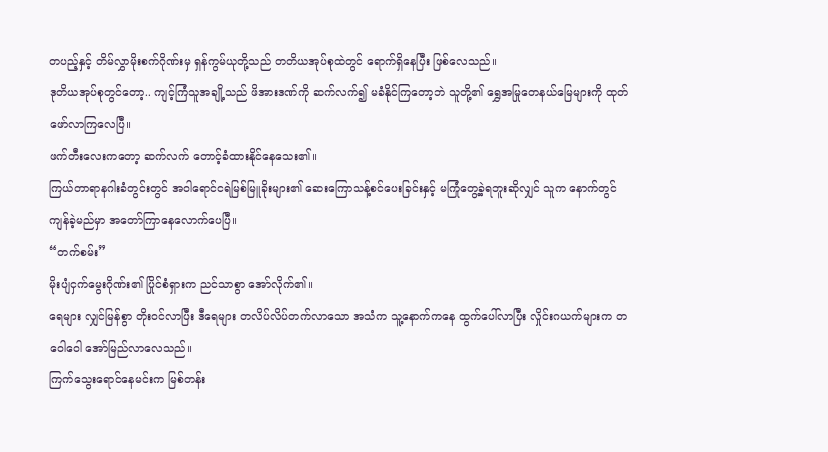တပည့်နှင့် တိမ်လွှာမိုးစက်ဂိုဏ်းမှ ရှန်ကွမ်ယုတို့သည် တတိယအုပ်စုထဲတွင် ရောက်ရှိနေပြီး ဖြစ်လေသည်။
ဒုတိယအုပ်စုတွင်တော့.. ကျင့်ကြံသူအချို့သည် ဖိအားဒဏ်ကို ဆက်လက်၍ မခံနိုင်ကြတော့ဘဲ သူတို့၏ ရွှေအမြုတေနယ်မြေများကို ထုတ်ဖော်လာကြလေပြီ။
ဖက်တီးလေးကတော့ ဆက်လက် တောင့်ခံထားနိုင်နေသေး၏။
ကြယ်တာရာနဂါးခံတွင်းတွင် အဝါရောင်ငရဲမြစ်မြူခိုးများ၏ ဆေးကြောသန့်စင်ပေးခြင်းနှင့် မကြုံတွေ့ခဲ့ရဘူးဆိုလျှင် သူက နောက်တွင် ကျန်ခဲ့မည်မှာ အတော်ကြာနေလောက်ပေပြီ။
“တက်စမ်း”
မိုးပျံငှက်မွေးဂိုဏ်း၏ ပြိုင်စံရှားက ညင်သာစွာ အော်လိုက်၏။
ရေများ လျှင်မြန်စွာ တိုးဝင်လာပြီး ဒီရေများ တလိပ်လိပ်တက်လာသော အသံက သူ့နောက်ကနေ ထွက်ပေါ်လာပြီး လှိုင်းဂယက်များက တဝေါဝေါ အော်မြည်လာလေသည်။
ကြက်သွေးရောင်နေမင်းက မြစ်တန်း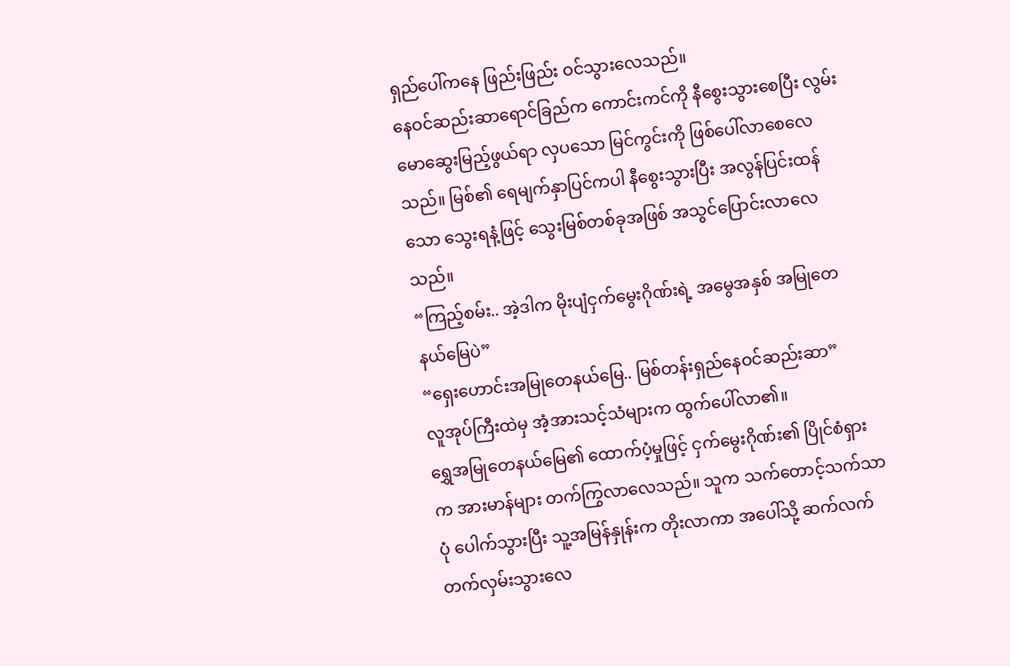ရှည်ပေါ်ကနေ ဖြည်းဖြည်း ဝင်သွားလေသည်။
နေဝင်ဆည်းဆာရောင်ခြည်က ကောင်းကင်ကို နီစွေးသွားစေပြီး လွမ်းမောဆွေးမြည့်ဖွယ်ရာ လှပသော မြင်ကွင်းကို ဖြစ်ပေါ်လာစေလေသည်။ မြစ်၏ ရေမျက်နှာပြင်ကပါ နီစွေးသွားပြီး အလွန်ပြင်းထန်သော သွေးရနံ့ဖြင့် သွေးမြစ်တစ်ခုအဖြစ် အသွင်ပြောင်းလာလေသည်။
“ကြည့်စမ်း.. အဲ့ဒါက မိုးပျံငှက်မွေးဂိုဏ်းရဲ့ အမွေအနှစ် အမြုတေနယ်မြေပဲ”
“ရှေးဟောင်းအမြုတေနယ်မြေ.. မြစ်တန်းရှည်နေဝင်ဆည်းဆာ”
လူအုပ်ကြီးထဲမှ အံ့အားသင့်သံများက ထွက်ပေါ်လာ၏။
ရွှေအမြုတေနယ်မြေ၏ ထောက်ပံ့မှုဖြင့် ငှက်မွေးဂိုဏ်း၏ ပြိုင်စံရှားက အားမာန်များ တက်ကြွလာလေသည်။ သူက သက်တောင့်သက်သာပုံ ပေါက်သွားပြီး သူ့အမြန်နှုန်းက တိုးလာကာ အပေါ်သို့ ဆက်လက်တက်လှမ်းသွားလေ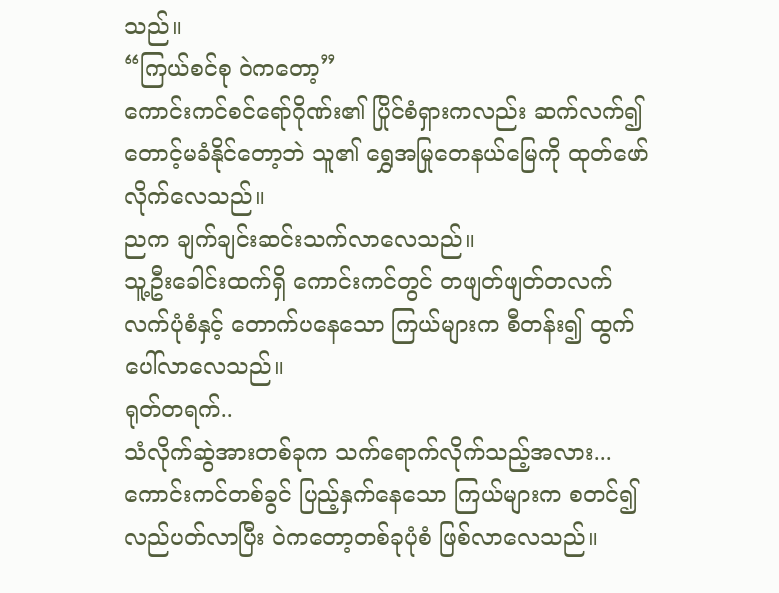သည်။
“ကြယ်စင်စု ဝဲကတော့”
ကောင်းကင်စင်ရော်ဂိုဏ်း၏ ပြိုင်စံရှားကလည်း ဆက်လက်၍ တောင့်မခံနိုင်တော့ဘဲ သူ၏ ရွှေအမြုတေနယ်မြေကို ထုတ်ဖော်လိုက်လေသည်။
ညက ချက်ချင်းဆင်းသက်လာလေသည်။
သူ့ဦးခေါင်းထက်ရှိ ကောင်းကင်တွင် တဖျတ်ဖျတ်တလက်လက်ပုံစံနှင့် တောက်ပနေသော ကြယ်များက စီတန်း၍ ထွက်ပေါ်လာလေသည်။
ရုတ်တရက်..
သံလိုက်ဆွဲအားတစ်ခုက သက်ရောက်လိုက်သည့်အလား...
ကောင်းကင်တစ်ခွင် ပြည့်နှက်နေသော ကြယ်များက စတင်၍ လည်ပတ်လာပြီး ဝဲကတော့တစ်ခုပုံစံ ဖြစ်လာလေသည်။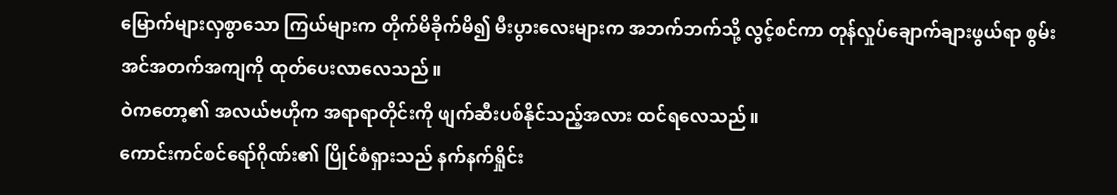မြောက်များလှစွာသော ကြယ်များက တိုက်မိခိုက်မိ၍ မီးပွားလေးများက အဘက်ဘက်သို့ လွင့်စင်ကာ တုန်လှုပ်ချောက်ချားဖွယ်ရာ စွမ်းအင်အတက်အကျကို ထုတ်ပေးလာလေသည်။
ဝဲကတော့၏ အလယ်ဗဟိုက အရာရာတိုင်းကို ဖျက်ဆီးပစ်နိုင်သည့်အလား ထင်ရလေသည်။
ကောင်းကင်စင်ရော်ဂိုဏ်း၏ ပြိုင်စံရှားသည် နက်နက်ရှိုင်း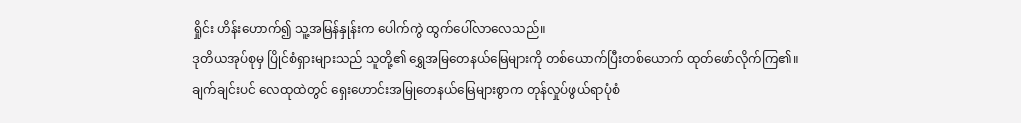ရှိုင်း ဟိန်းဟောက်၍ သူ့အမြန်နှုန်းက ပေါက်ကွဲ ထွက်ပေါ်လာလေသည်။
ဒုတိယအုပ်စုမှ ပြိုင်စံရှားများသည် သူတို့၏ ရွှေအမြတေနယ်မြေများကို တစ်ယောက်ပြီးတစ်ယောက် ထုတ်ဖော်လိုက်ကြ၏။
ချက်ချင်းပင် လေထုထဲတွင် ရှေးဟောင်းအမြုတေနယ်မြေများစွာက တုန်လှုပ်ဖွယ်ရာပုံစံ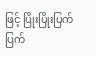ဖြင့် ပြိုးပြိုးပြက်ပြက်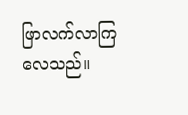ဖြာလက်လာကြလေသည်။